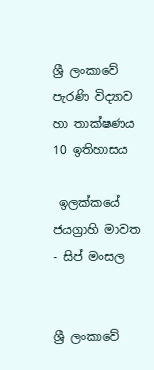ශ්‍රී ලංකාවේ පැරණි විද්‍යාව හා තාක්ෂණය 10 ඉතිහාසය

 ඉලක්කයේ ජයග්‍රාහි මාවත - සිප් මංසල


ශ්‍රී ලංකාවේ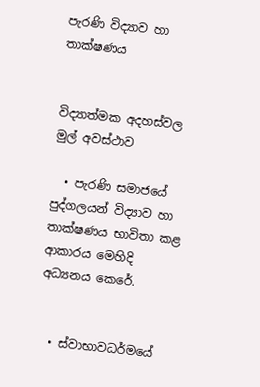පැරණි විද්‍යාව හා තාක්ෂණය


විද්‍යාත්මක අදහස්වල මුල් අවස්ථාව

  • පැරණි සමාජයේ පුද්ගලයන් විද්‍යාව හා තාක්ෂණය භාවිතා කළ ආකාරය මෙහිදි අධ්‍යනය කෙරේ.


  • ස්වාභාවධර්මයේ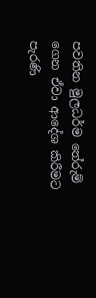පවතින මුලධර්ම තේරුම් ගෙන ඒවා ආදේශ කිරීමට පැරණි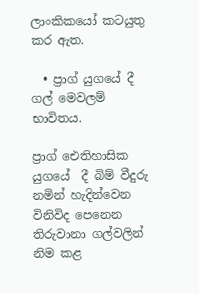ලාංකිකයෝ කටයුතු කර ඇත.

  • ප්‍රාග් යුගයේ දී ගල් මෙවලම් භාවිතය.

ප්‍රාග් ඓතිහාසික යුගයේ  දී බිම් වීදුරු නමින් හැදින්වෙන විනිවිද පෙනෙන තිරුවානා ගල්වලින් නිම කළ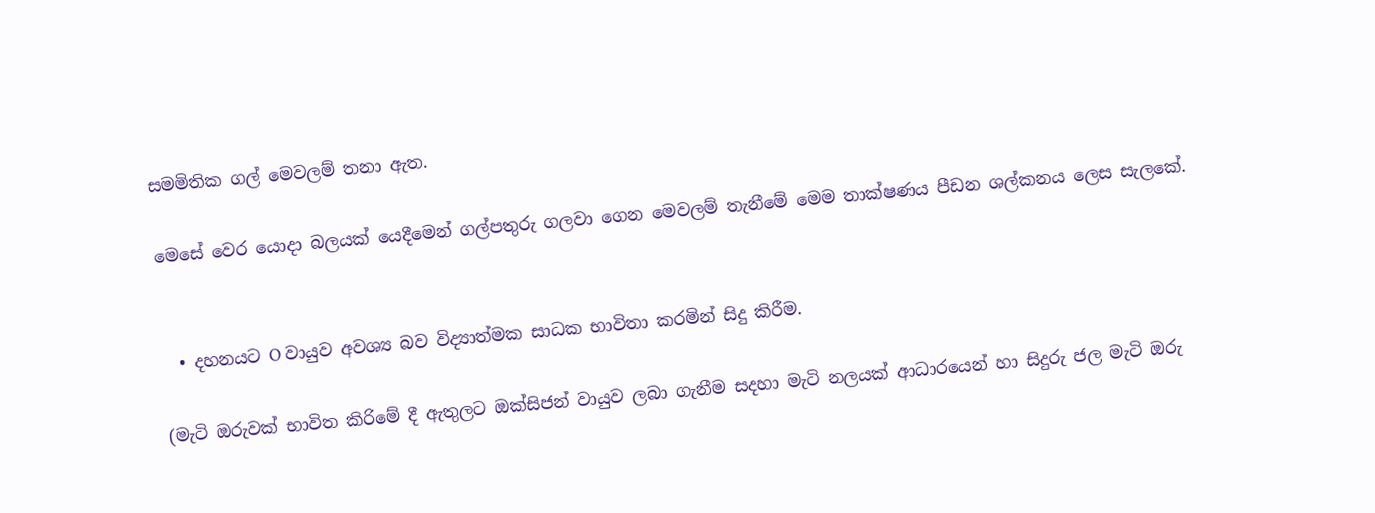සමමිතික ගල් මෙවලම් තනා ඇත.

මෙසේ වෙර යොදා බලයක් යෙදීමෙන් ගල්පතුරු ගලවා ගෙන මෙවලම් තැනීමේ මෙම තාක්ෂණය පීඩන ශල්කනය ලෙස සැලකේ.


  • දහනයට O වායුව අවශ්‍ය බව විද්‍යාත්මක සාධක භාවිතා කරමින් සිදු කිරීම.

(මැටි ඔරුවක් භාවිත කිරිමේ දී ඇතුලට ඔක්සිජන් වායුව ලබා ගැනීම සදහා මැටි නලයක් ආධාරයෙන් හා සිදුරු ජල මැටි ඔරු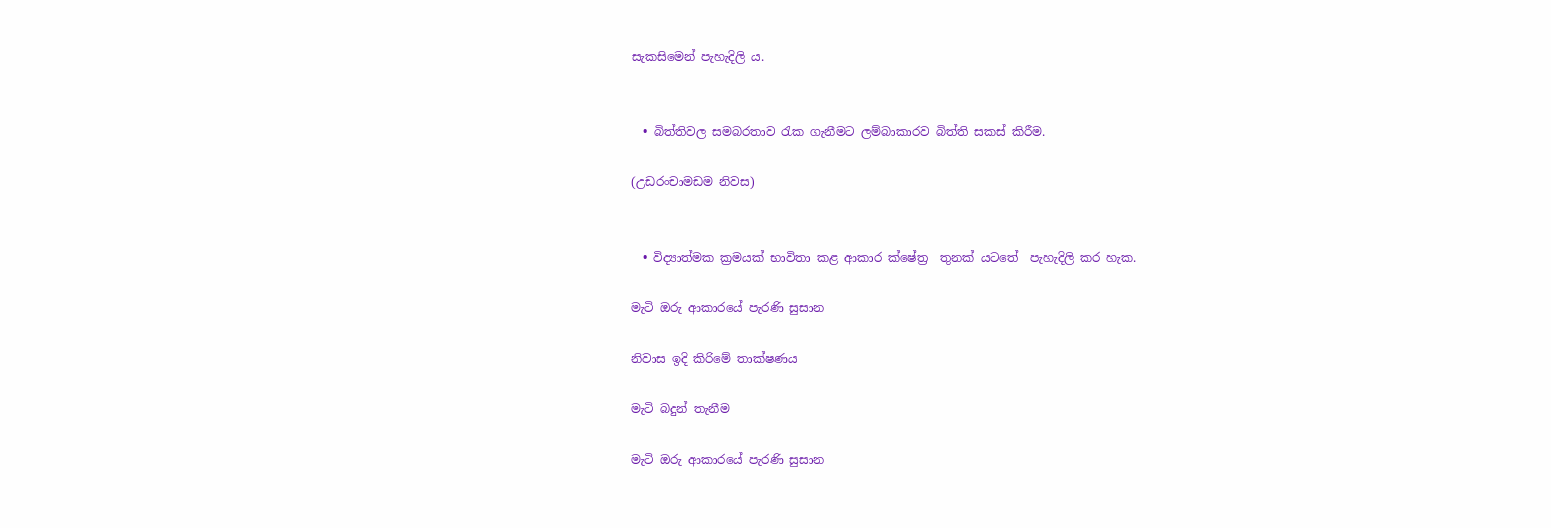සැකසිමෙන් පැහැදිලි ය.


  • බිත්තිවල සමබරතාව රැක ගැනීමට ලම්බාකාරව බිත්ති සකස් කිරීම.

(උඩරංචාමඩම නිවස)


  • විද්‍යාත්මක ක්‍රමයක් භාවිතා කළ ආකාර ක්ෂේත්‍ර  තුනක් යටතේ  පැහැදිලි කර හැක.

මැටි ඔරු ආකාරයේ පැරණි සුසාන

නිවාස ඉදි කිරිමේ තාක්ෂණය

මැටි බදුන් තැනීම

මැටි ඔරු ආකාරයේ පැරණි සුසාන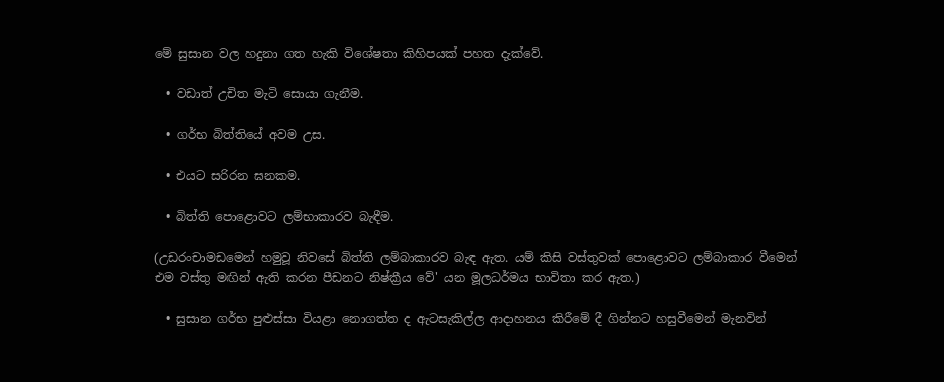මේ සුසාන වල හදුනා ගත හැකි විශේෂතා කිහිපයක් පහත දැක්වේ.

  • වඩාත් උචිත මැටි සොයා ගැනීම.

  • ගර්භ බිත්තියේ අවම උස.

  • එයට සරිරන ඝනකම.

  • බිත්ති පොළොවට ලම්භාකාරව බැඳීම.

(උඩරංචාමඩමෙන් හමුවූ නිවසේ බිත්ති ලම්බාකාරව බැඳ ඇත. යම් කිසි වස්තුවක් පොළොවට ලම්බාකාර වීමෙන් එම වස්තු මඟින් ඇති කරන පීඩනට නිෂ්ක්‍රීය වේ' යන මූලධර්මය භාවිතා කර ඇත.)

  • සුසාන ගර්භ පුළුස්සා වියළා නොගත්ත ද ඇටසැකිල්ල ආදාහනය කිරීමේ දී ගින්නට හසුවීමෙන් මැනවින්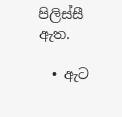පිලිස්සී ඇත.

  • ඇට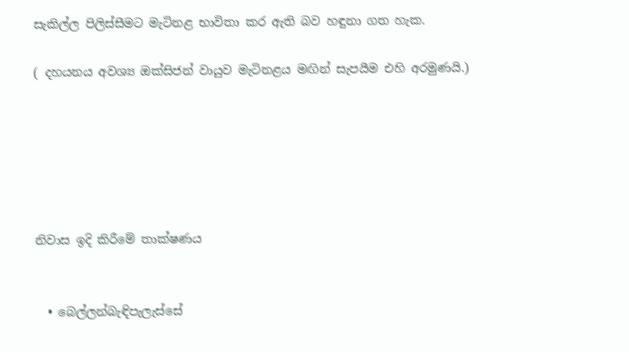සැකිල්ල පිලිස්සීමට මැටිනළ භාවිතා කර ඇති බව හඳුනා ගත හැක.

( දහයනය අවශ්‍ය ඔක්සිජන් වායුව මැටිනළය මඟින් සැපයීම එහි අරමුණයි.)






නිවාස ඉදි කිරීමේ තාක්ෂණය


  • බෙල්ලන්බැඳිපැලැස්සේ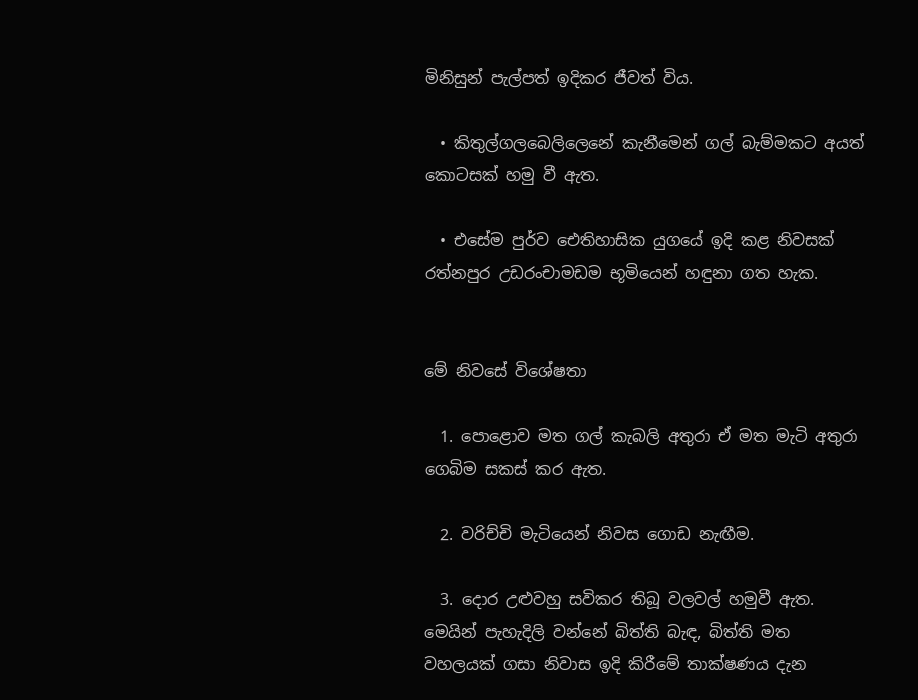මිනිසුන් පැල්පත් ඉදිකර ජීවත් විය.

  • කිතුල්ගලබෙලිලෙනේ කැනීමෙන් ගල් බැම්මකට අයත් කොටසක් හමු වී ඇත.

  • එසේම පුර්ව ඓතිහාසික යුගයේ ඉදි කළ නිවසක් රත්නපුර උඩරංචාමඩම භූමියෙන් හඳුනා ගත හැක.


මේ නිවසේ විශේෂතා

  1. පොළොව මත ගල් කැබලි අතුරා ඒ මත මැටි අතුරා ගෙබිම සකස් කර ඇත.

  2. වරිච්චි මැටියෙන් නිවස ගොඩ නැඟීම.

  3. දොර උළුවහු සවිකර තිබූ වලවල් හමුවී ඇත. මෙයින් පැහැදිලි වන්නේ බිත්ති බැඳ, බිත්ති මත වහලයක් ගසා නිවාස ඉදි කිරීමේ තාක්ෂණය දැන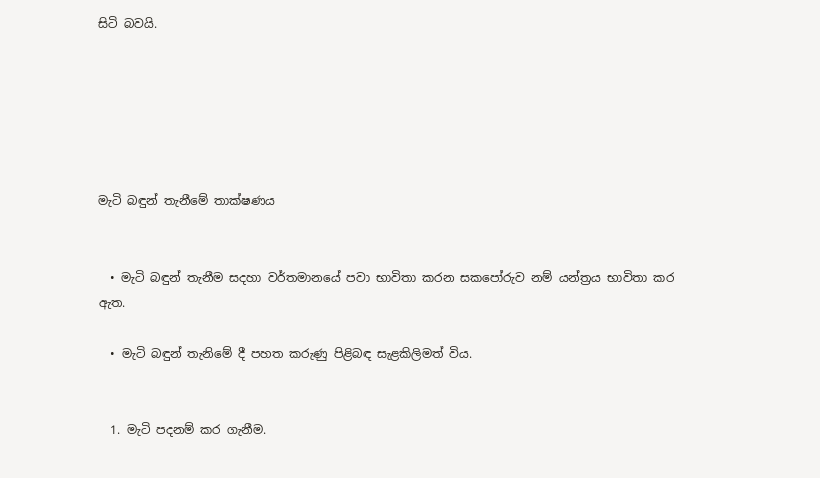සිටි බවයි.






මැටි බඳුන් තැනීමේ තාක්ෂණය


  • මැටි බඳුන් තැනීම සදහා වර්තමානයේ පවා භාවිතා කරන සකපෝරුව නම් යන්ත්‍රය භාවිතා කර ඇත.

  • මැටි බඳුන් තැනිමේ දී පහත කරුණු පිළිබඳ සැළකිලිමත් විය.


  1. මැටි පදනම් කර ගැනීම.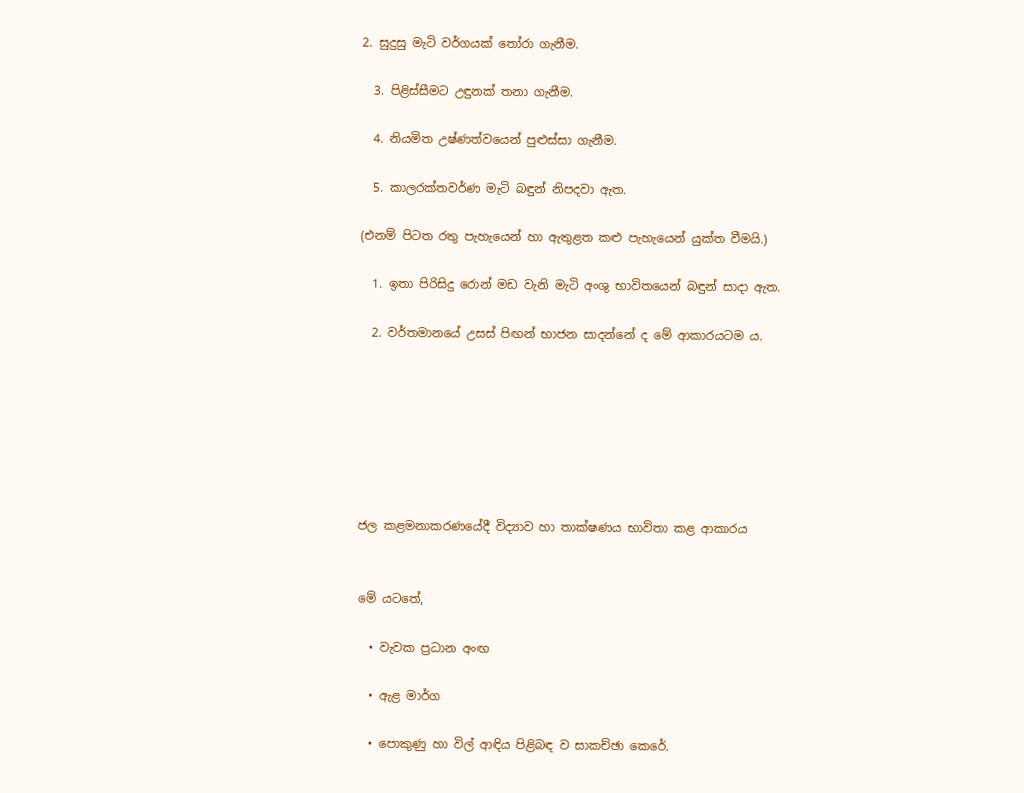2. සුදුසු මැටි වර්ගයක් තෝරා ගැනීම.

  3. පිළිස්සීමට උඳුනක් තනා ගැනීම.

  4. නියමිත උෂ්ණත්වයෙන් පුළුස්සා ගැනීම.

  5. කාලරක්තවර්ණ මැටි බඳුන් නිපදවා ඇත.

(එනම් පිටත රතු පැහැයෙන් හා ඇතුළත කළු පැහැයෙන් යුක්ත වීමයි.)

  1. ඉතා පිරිසිදු රොන් මඩ වැනි මැටි අංශු භාවිතයෙන් බඳුන් සාදා ඇත.

  2. වර්තමානයේ උසස් පිඟන් භාජන සාදන්නේ ද මේ ආකාරයටම ය.







ජල කළමනාකරණයේදී විද්‍යාව හා තාක්ෂණය භාවිතා කළ ආකාරය


මේ යටතේ,

  • වැවක ප්‍රධාන අංඟ

  • ඇළ මාර්ග

  • පොකුණු හා විල් ආඳිය පිළිබඳ ව සාකච්ඡා කෙරේ.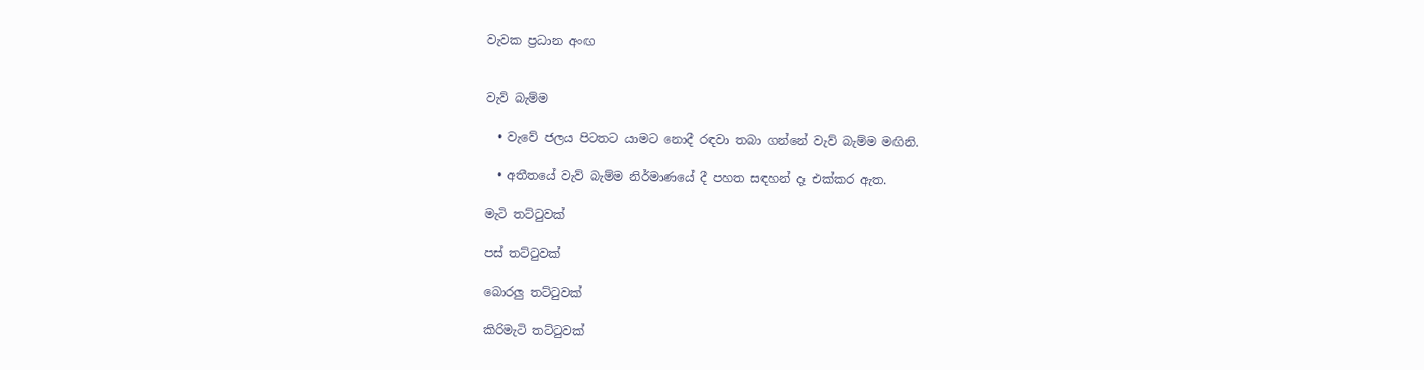වැවක ප්‍රධාන අංඟ


වැව් බැම්ම

  • වැවේ ජලය පිටතට යාමට නොදී රඳවා තබා ගන්නේ වැව් බැම්ම මඟිනි.

  • අතීතයේ වැව් බැම්ම නිර්මාණයේ දී පහත සඳහන් දෑ එක්කර ඇත.

මැටි තට්ටුවක්

පස් තට්ටුවක්

බොරලු තට්ටුවක්

කිරිමැටි තට්ටුවක්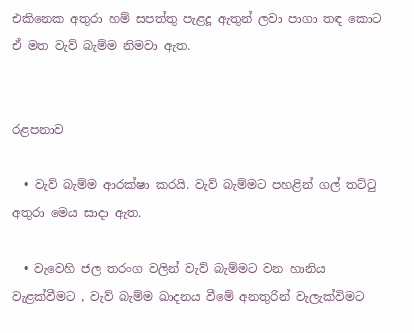එකිනෙක අතුරා හම් සපත්තු පැළදූ ඇතුන් ලවා පාගා තඳ කොට ඒ මත වැව් බැම්ම නිමවා ඇත.


රළපනාව

  • වැව් බැම්ම ආරක්ෂා කරයි. වැව් බැම්මට පහළින් ගල් තට්ටු අතුරා මෙය සාදා ඇත.

  • වැවෙහි ජල තරංග වලින් වැව් බැම්මට වන හානිය වැළක්වීමට , වැව් බැම්ම ඛාදනය වීමේ අනතුරින් වැලැක්විමට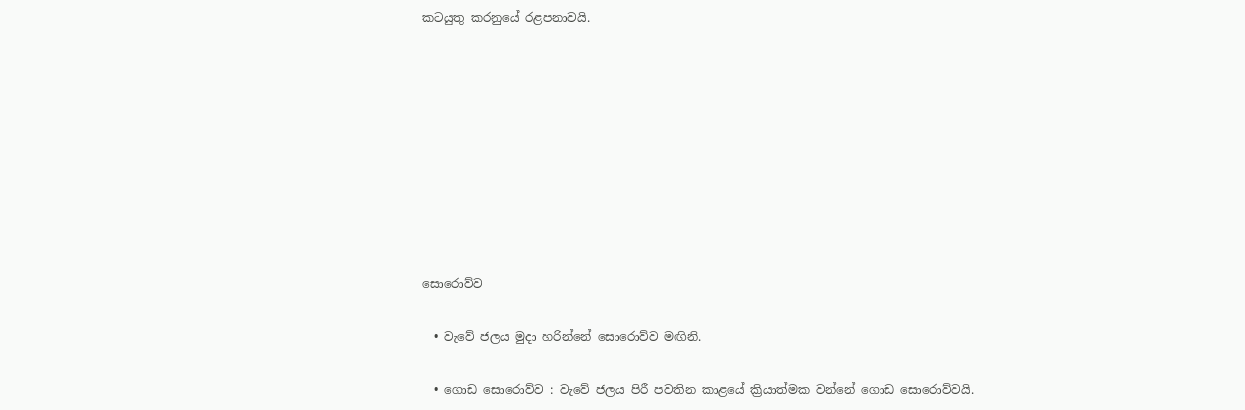කටයුතු කරනුයේ රළපනාවයි.









සොරොව්ව

  • වැවේ ජලය මුදා හරින්නේ සොරොව්ව මඟිනි.

  • ගොඩ සොරොව්ව : වැවේ ජලය පිරී පවතින කාළයේ ක්‍රියාත්මක වන්නේ ගොඩ සොරොව්වයි.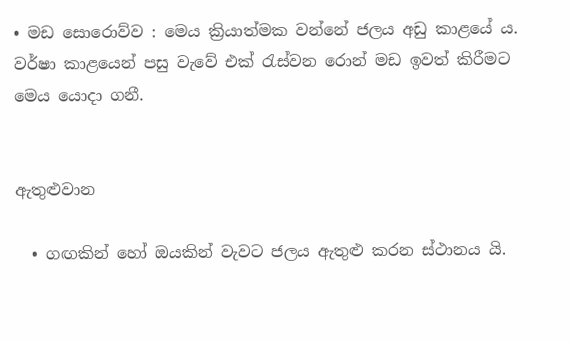• මඩ සොරොව්ව : මෙය ක්‍රියාත්මක වන්නේ ජලය අඩු කාළයේ ය. වර්ෂා කාළයෙන් පසු වැවේ එක්‍ රැස්වන රොන් මඩ ඉවත් කිරීමට මෙය යොදා ගනී.


ඇතුළුවාන

  • ගඟකින් හෝ ඔයකින් වැවට ජලය ඇතුළු කරන ස්ථානය යි.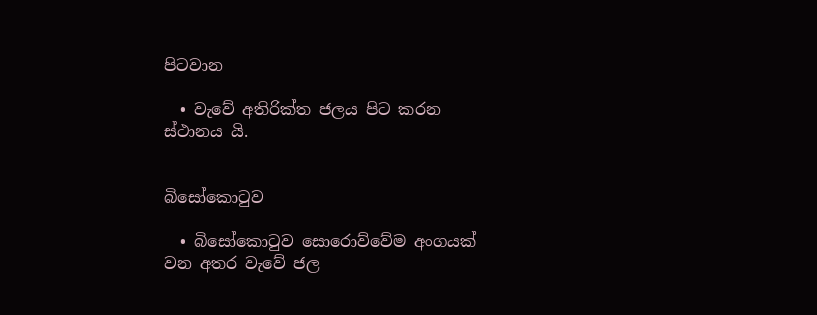පිටවාන

  • වැවේ අතිරික්ත ජලය පිට කරන ස්ථානය යි.


බිසෝකොටුව

  • බිසෝකොටුව සොරොව්වේම අංගයක් වන අතර වැවේ ජල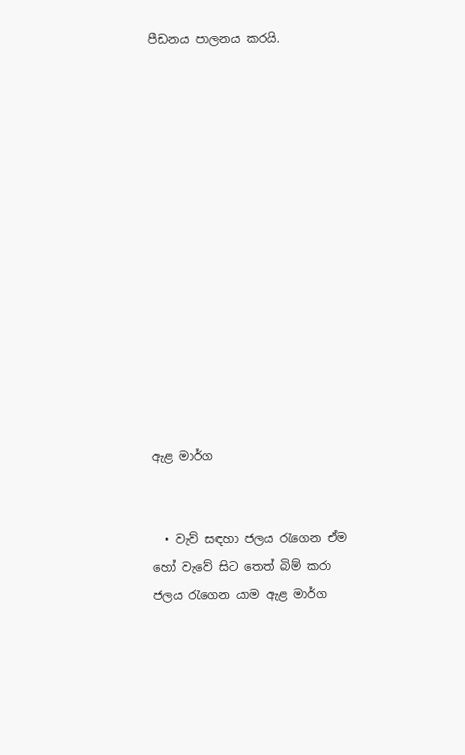පීඩනය පාලනය කරයි.














ඇළ මාර්ග


  • වැව් සඳහා ජලය රැගෙන ඒම හෝ වැවේ සිට තෙත් බිම් කරා ජලය රැගෙන යාම ඇළ මාර්ග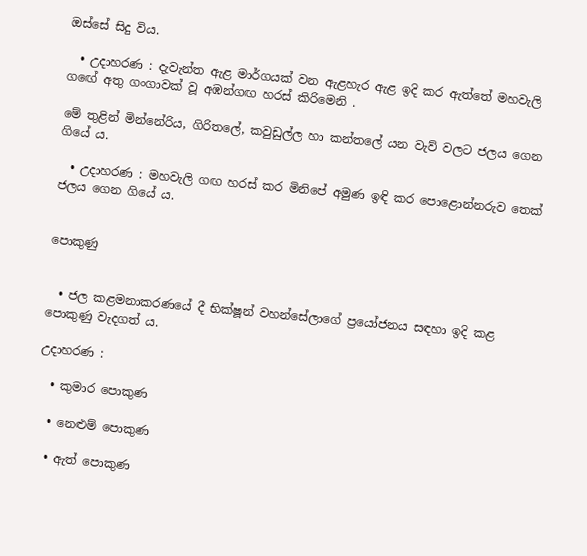ඔස්සේ සිදු විය.

  • උදාහරණ : දැවැන්ත ඇළ මාර්ගයක් වන ඇළහැර ඇළ ඉදි කර ඇත්තේ මහවැලි ගඟේ අතු ගංගාවක් වූ අඹන්ගඟ හරස් කිරිමෙනි .

මේ තුළින් මින්නේරිය, ගිරිතලේ, කවුඩුල්ල හා කන්තලේ යන වැව් වලට ජලය ගෙන ගියේ ය.

  • උදාහරණ : මහවැලි ගඟ හරස් කර මිනිපේ අමුණ ඉඳි කර පොළොන්නරුව තෙක් ජලය ගෙන ගියේ ය.


පොකුණු


  • ජල කළමනාකරණයේ දී භික්ෂූන් වහන්සේලාගේ ප්‍රයෝජනය සඳහා ඉදි කළ පොකුණු වැදගත් ය.

උදාහරණ :

  • කුමාර පොකුණ

  • නෙළුම් පොකුණ

  • ඇත් පොකුණ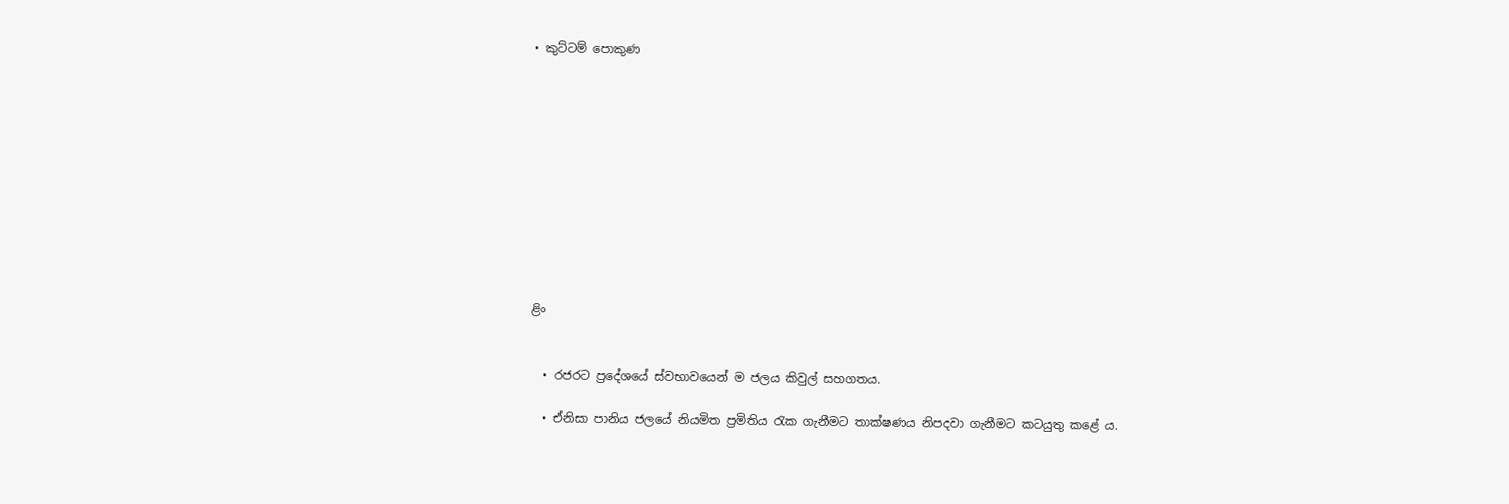• කුට්ටම් පොකුණ











ළිං


  • රජරට ප්‍රදේශයේ ස්වභාවයෙන් ම ජලය කිවුල් සහගතය.

  • ඒනිසා පානිය ජලයේ නියමිත ප්‍රමිතිය රැක ගැනීමට තාක්ෂණය නිපදවා ගැනීමට කටයුතු කළේ ය.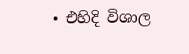• එහිදි විශාල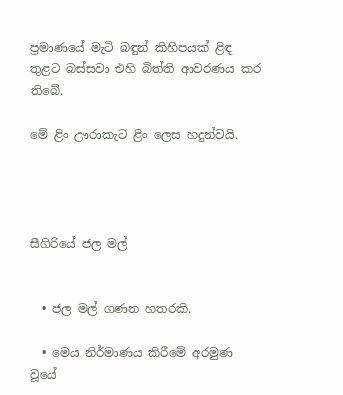ප්‍රමාණයේ මැටි බඳුන් කිහිපයක් ළිඳ තුළට බස්සවා එහි බිත්ති ආවරණය කර තිබේ.

මේ ළිං ඌරාකැට ළිං ලෙස හදුන්වයි.




සීගිරියේ ජල මල්


  • ජල මල් ගණන හතරකි.

  • මෙය නිර්මාණය කිරීමේ අරමුණ වූයේ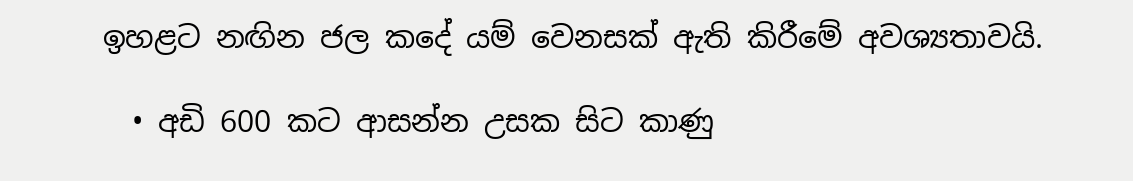ඉහළට නඟින ජල කදේ යම් වෙනසක් ඇති කිරීමේ අවශ්‍යතාවයි.

  • අඩි 600 කට ආසන්න උසක සිට කාණු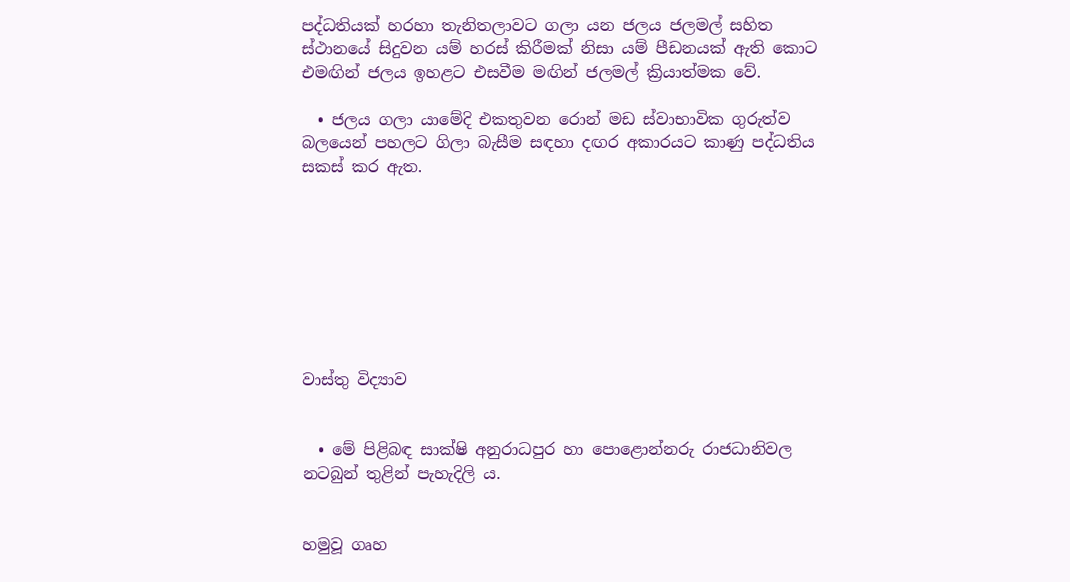පද්ධතියක් හරහා තැනිතලාවට ගලා යන ජලය ජලමල් සහිත ස්ථානයේ සිදුවන යම් හරස් කිරීමක් නිසා යම් පීඩනයක් ඇති කොට එමඟින් ජලය ඉහළට එසවීම මඟින් ජලමල් ක්‍රියාත්මක වේ.

  • ජලය ගලා යාමේදි එකතුවන රොන් මඩ ස්වාභාවික ගුරුත්ව බලයෙන් පහලට ගිලා බැසීම සඳහා දඟර අකාරයට කාණු පද්ධතිය  සකස් කර ඇත.








වාස්තු විද්‍යාව


  • මේ පිළිබඳ සාක්ෂි අනුරාධපුර හා පොළොන්නරු රාජධානිවල නටබුන් තුළින් පැහැදිලි ය.


හමුවූ ගෘහ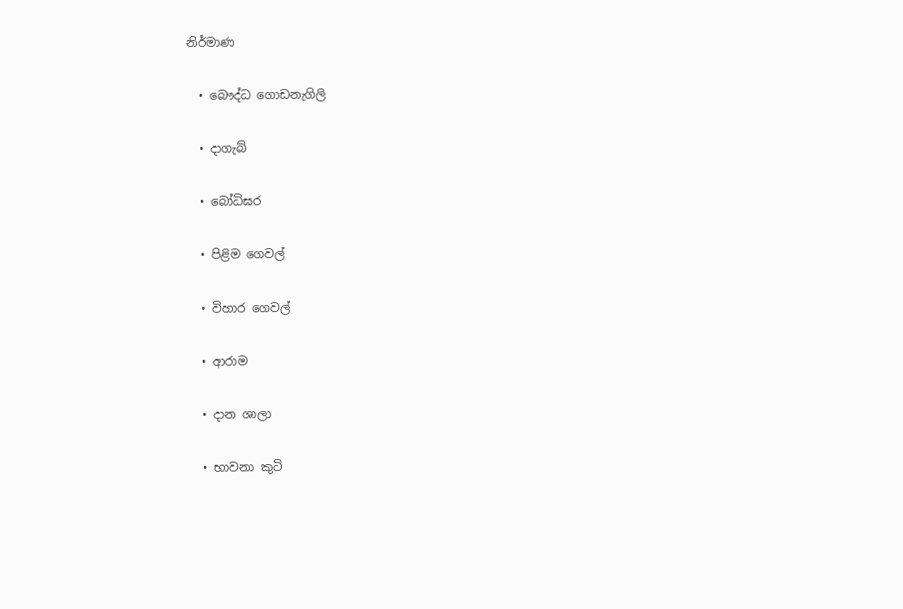නිර්මාණ

  • බෞද්ධ ගොඩනැගිලි

  • දාගැබ්

  • බෝධිඝර

  • පිළිම ගෙවල්

  • විහාර ගෙවල්

  • ආරාම

  • දාන ශාලා

  • භාවනා කුටි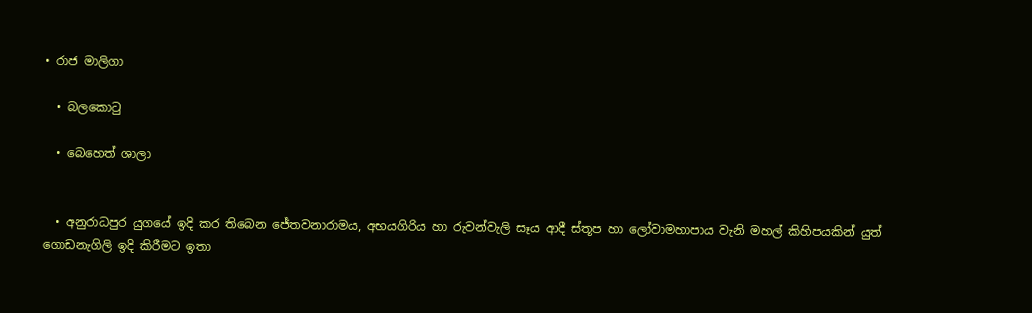• රාජ මාලිගා

  • බලකොටු

  • බෙහෙත් ශාලා


  • අනුරාධපුර යුගයේ ඉදි කර තිබෙන ජේතවනාරාමය, අභයගිරිය හා රුවන්වැලි සෑය ආදී ස්තූප හා ලෝවාමහාපාය වැනි මහල් කිහිපයකින් යුත් ගොඩනැගිලි ඉදි කිරීමට ඉතා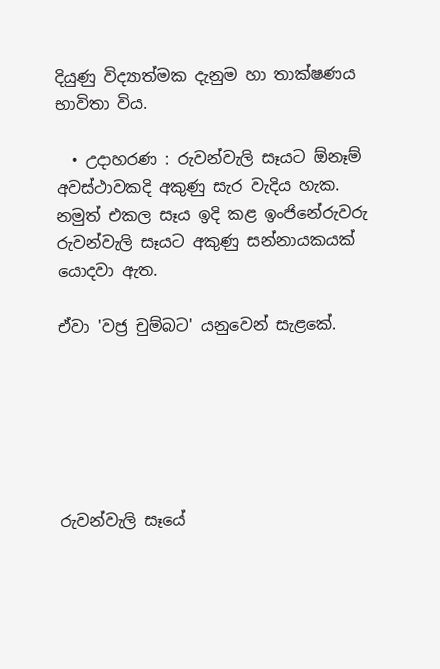දියුණු විද්‍යාත්මක දැනුම හා තාක්ෂණය භාවිතා විය.

  • උදාහරණ : රුවන්වැලි සෑයට ඕනෑම් අවස්ථාවකදි අකුණු සැර වැදිය හැක.  නමුත් එකල සෑය ඉදි කළ ඉංජිනේරුවරු රුවන්වැලි සෑයට අකුණු සන්නායකයක් යොදවා ඇත.

ඒවා 'වජ්‍ර චුම්බට' යනුවෙන් සැළකේ.






රුවන්වැලි සෑයේ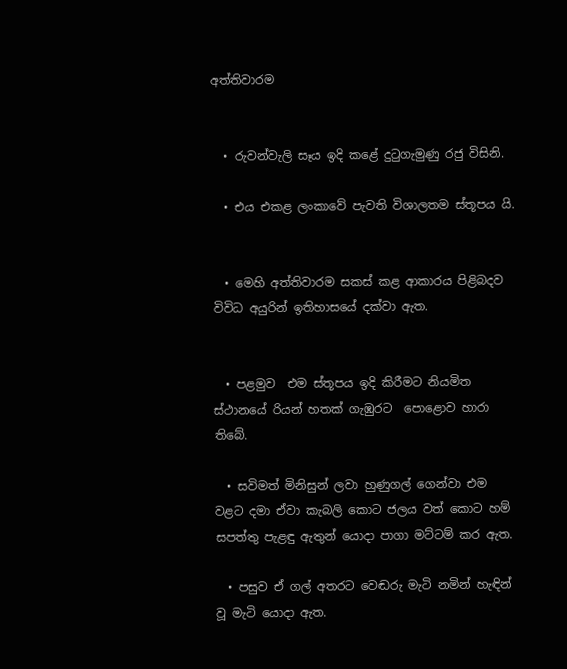අත්තිවාරම


  • රුවන්වැලි සෑය ඉදි කළේ දුටුගැමුණු රජු විසිනි.

  • එය එකළ ලංකාවේ පැවති විශාලතම ස්තූපය යි.


  • මෙහි අත්තිවාරම සකස් කළ ආකාරය පිළිබදව විවිධ අයුරින් ඉතිහාසයේ දක්වා ඇත.


  • පළමුව  එම ස්තූපය ඉදි කිරීමට නියමිත ස්ථානයේ රියන් හතක් ගැඹුරට  පොළොව හාරා තිබේ.

  • සවිමත් මිනිසුන් ලවා හුණුගල් ගෙන්වා එම වළට දමා ඒවා කැබලි කොට ජලය වත් කොට හම් සපත්තු පැළඳු ඇතුන් යොදා පාගා මට්ටම් කර ඇත.

  • පසුව ඒ ගල් අතරට වෙඬරු මැටි නමින් හැඳින් වූ මැටි යොදා ඇත.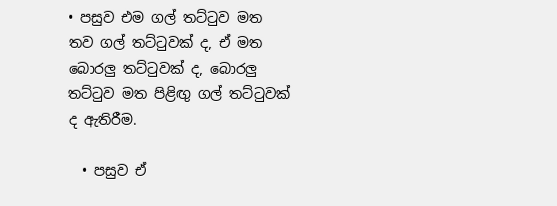• පසුව එම ගල් තට්ටුව මත තව ගල් තට්ටුවක් ද, ඒ මත බොරලු තට්ටුවක් ද, බොරලු තට්ටුව මත පිළිඟු ගල් තට්ටුවක් ද ඇතිරීම.

  • පසුව ඒ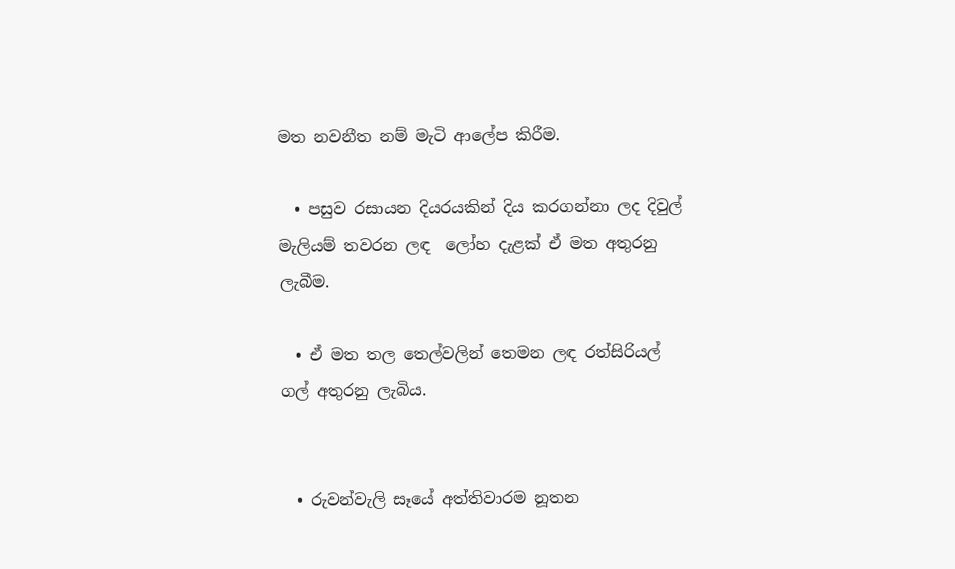මත නවනීත නම් මැටි ආලේප කිරීම.

  • පසුව රසායන දියරයකින් දිය කරගන්නා ලද දිවුල් මැලියම් තවරන ලඳ  ලෝහ දැළක් ඒ මත අතුරනු ලැබීම.

  • ඒ මත තල තෙල්වලින් තෙමන ලඳ රත්සිරියල් ගල් අතුරනු ලැබිය.


  • රුවන්වැලි සෑයේ අත්තිවාරම නූතන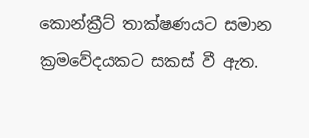කොන්ක්‍රීට් තාක්ෂණයට සමාන ක්‍රමවේදයකට සකස් වී ඇත.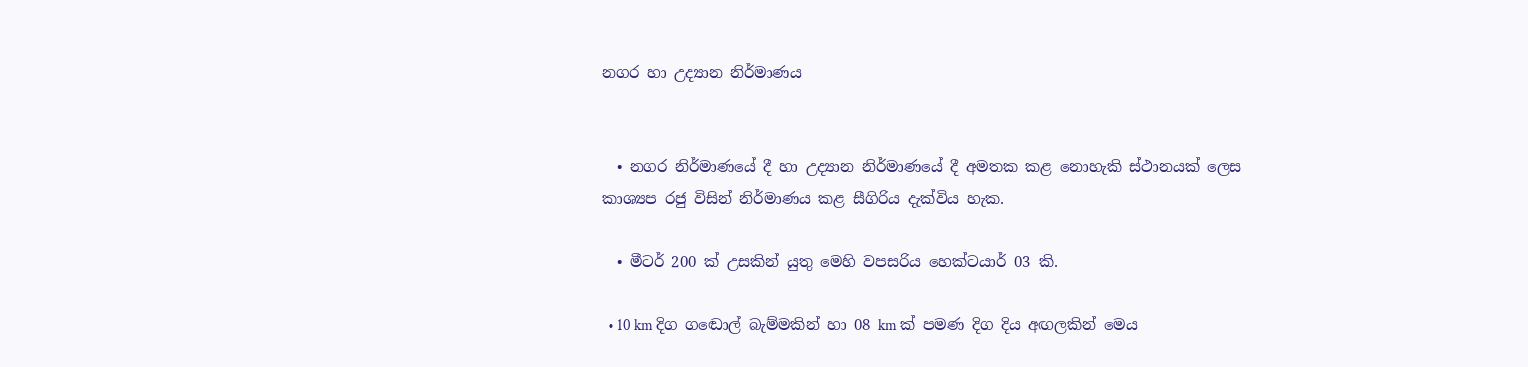නගර හා උද්‍යාන නිර්මාණය


  • නගර නිර්මාණයේ දී හා උද්‍යාන නිර්මාණයේ දී අමතක කළ නොහැකි ස්ථානයක් ලෙස කාශ්‍යප රජු විසින් නිර්මාණය කළ සීගිරිය දැක්විය හැක.

  • මීටර් 200 ක් උසකින් යුතු මෙහි වපසරිය හෙක්ටයාර් 03 කි.

  • 10 km දිග ගඬොල් බැම්මකින් හා 08 km ක් පමණ දිග දිය අඟලකින් මෙය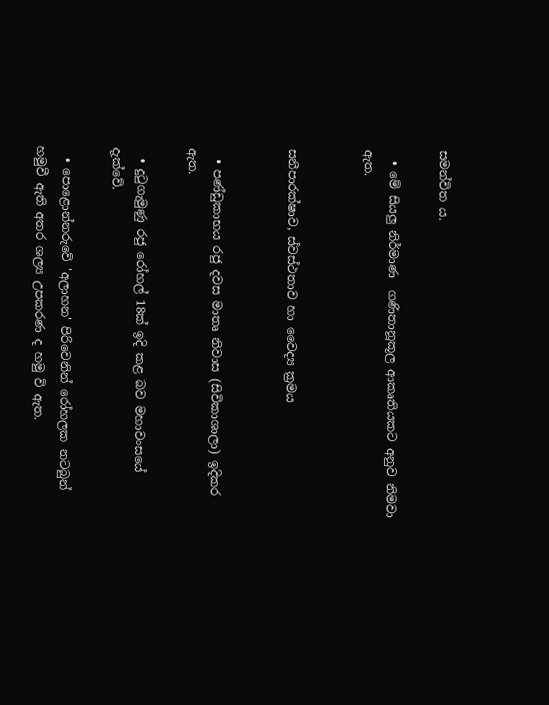සමන්විත ය.

  • මේ සියලු නිර්මාණ  ගණිතානූකූල ආකෘතියකට අනුව නිමවා ඇත.


සනීපාරක්ෂාව, ස්වස්ථතාව හා වෛද්‍ය ක්‍රමය


  • පණ්ඩුකාභය රජු දවස මාතෘ නිවාස (සිවිකාශාලා) ඉදිකර ඇත.

  • දුටුගැමුණු රජු රෝහල් 18ක් ඉදි කළ බව මහාවංසයේ දැක්වේ.

  • පොළොන්නරුවේ 'අලාහන' පිරිවෙනින් රෝහලක නටබුන් හමුවී ඇති අතර ශල්‍ය උපකරණ ද හමු වි ඇත.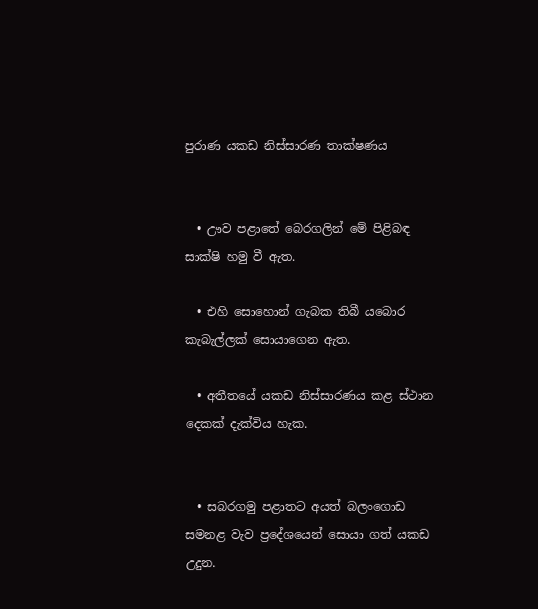පුරාණ යකඩ නිස්සාරණ තාක්ෂණය


  • ඌව පළාතේ බෙරගලින් මේ පිළිබඳ සාක්ෂි හමු වී ඇත.

  • එහි සොහොන් ගැබක තිබී යබොර කැබැල්ලක් සොයාගෙන ඇත.

  • අතීතයේ යකඩ නිස්සාරණය කළ ස්ථාන දෙකක් දැක්විය හැක.


  • සබරගමු පළාතට අයත් බලංගොඩ සමනළ වැව ප්‍රදේශයෙන් සොයා ගත් යකඩ උදුන.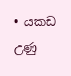• යකඩ උණු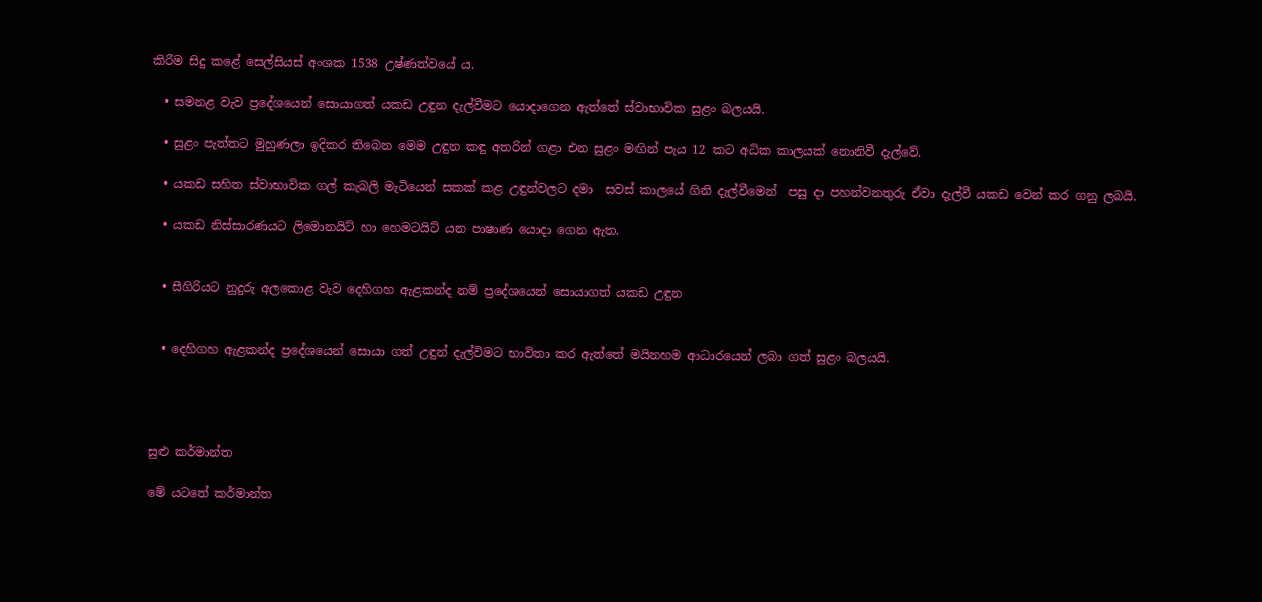කිරීම සිදු කළේ සෙල්සියස් අංශක 1538 උෂ්ණත්වයේ ය.

  • සමනළ වැව ප්‍රදේශයෙන් සොයාගත් යකඩ උඳුන දැල්වීමට යොදාගෙන ඇත්තේ ස්වාභාවික සුළං බලයයි.

  • සුළං පැත්තට මුහුණලා ඉදිකර තිබෙන මෙම උඳුන කඳු අතරින් ගළා එන සුළං මඟින් පැය 12 කට අධික කාලයක් නොනිවී දැල්වේ.

  • යකඩ සහිත ස්වාභාවික ගල් කැබලි මැටියෙන් සකක් කළ උඳුන්වලට දමා  සවස් කාලයේ ගිනි දැල්වීමෙන්  පසු දා පහන්වනතුරු ඒවා දැල්වී යකඩ වෙන් කර ගනු ලබයි.

  • යකඩ නිස්සාරණයට ලිමොනයිට් හා හෙමටයිට් යන පාෂාණ යොදා ගෙන ඇත.


  • සීගිරියට නුදුරු අලකොළ වැව දෙහිගහ ඇළකන්ද නම් ප්‍රදේශයෙන් සොයාගත් යකඩ උඳුන


  • දෙහිගහ ඇළකන්ද ප්‍රදේශයෙන් සොයා ගත් උඳුන් දැල්විමට භාවිතා කර ඇත්තේ මයිනහම ආධාරයෙන් ලබා ගත් සුළං බලයයි.




සුළු කර්මාන්ත

මේ යටතේ කර්මාන්ත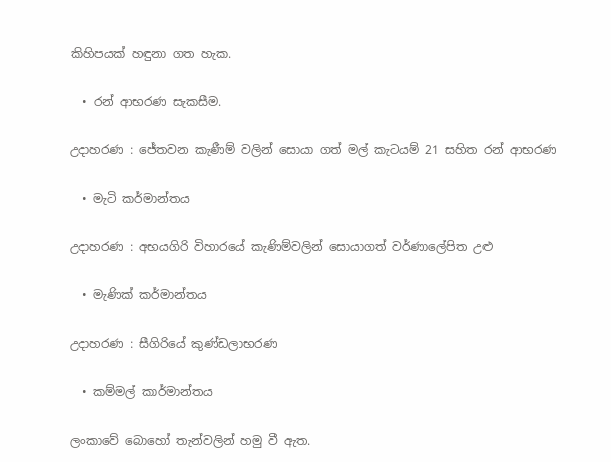කිහිපයක් හඳුනා ගත හැක.

  • රන් ආභරණ සැකසීම.

උදාහරණ : ජේතවන කැණීම් වලින් සොයා ගත් මල් කැටයම් 21 සහිත රන් ආභරණ

  • මැටි කර්මාන්තය

උදාහරණ : අභයගිරි විහාරයේ කැණිම්වලින් සොයාගත් වර්ණාලේපිත උළු

  • මැණික් කර්මාන්තය

උදාහරණ : සීගිරියේ කුණ්ඩලාභරණ

  • කම්මල් කාර්මාන්තය

ලංකාවේ බොහෝ තැන්වලින් හමු වී ඇත.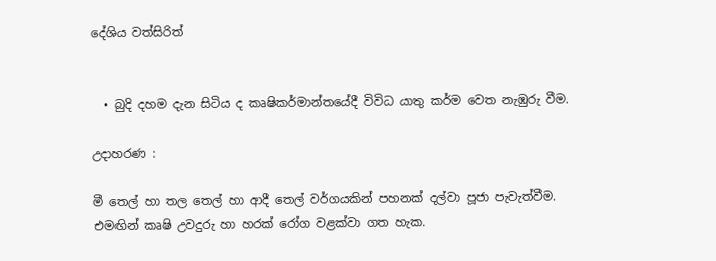දේශිය වත්සිරිත්


  • බුදි දහම දැන සිටිය ද කෘෂිකර්මාන්තයේදී විවිධ යාතු කර්ම වෙත නැඹුරු වීම.

උදාහරණ :

මී තෙල් හා තල තෙල් හා ආදී තෙල් වර්ගයකින් පහනක් දල්වා පූජා පැවැත්වීම. එමඟින් කෘෂි උවදුරු හා හරක් රෝග වළක්වා ගත හැක.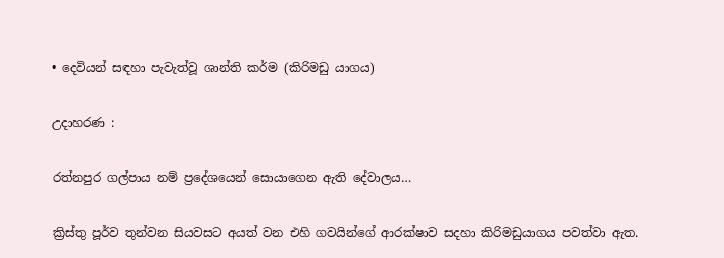• දෙවියන් සඳහා පැවැත්වූ ශාන්ති කර්ම (කිරිමඩු යාගය)

උදාහරණ :

රත්නපුර ගල්පාය නම් ප්‍රදේශයෙන් සොයාගෙන ඇති දේවාලය…

ක්‍රිස්තු පූර්ව තුන්වන සියවසට අයත් වන එහි ගවයින්ගේ ආරක්ෂාව සදහා කිරිමඩුයාගය පවත්වා ඇත.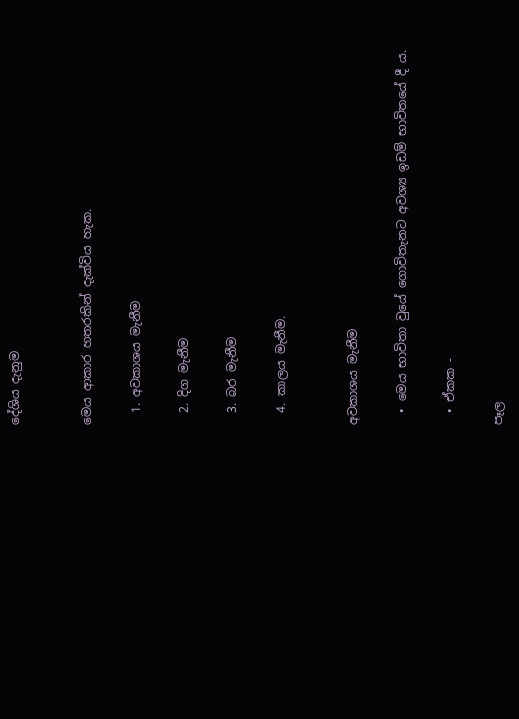දේශිය දැනුම


මෙය ආකාර හතරකින් දැක්විය හැක.

  1. අවකාශය මැනීම

  2. දිග මැනීම

  3. බර මැනීම

  4. කාලය මැනීම.


අවකාශය මැනීම

  • මෙය භාවිතා වුයේ ගොවිතැනට අවශ්‍ය ඉඩම් භාවිතයේ දී ය.

  • ඒකක -

පෑල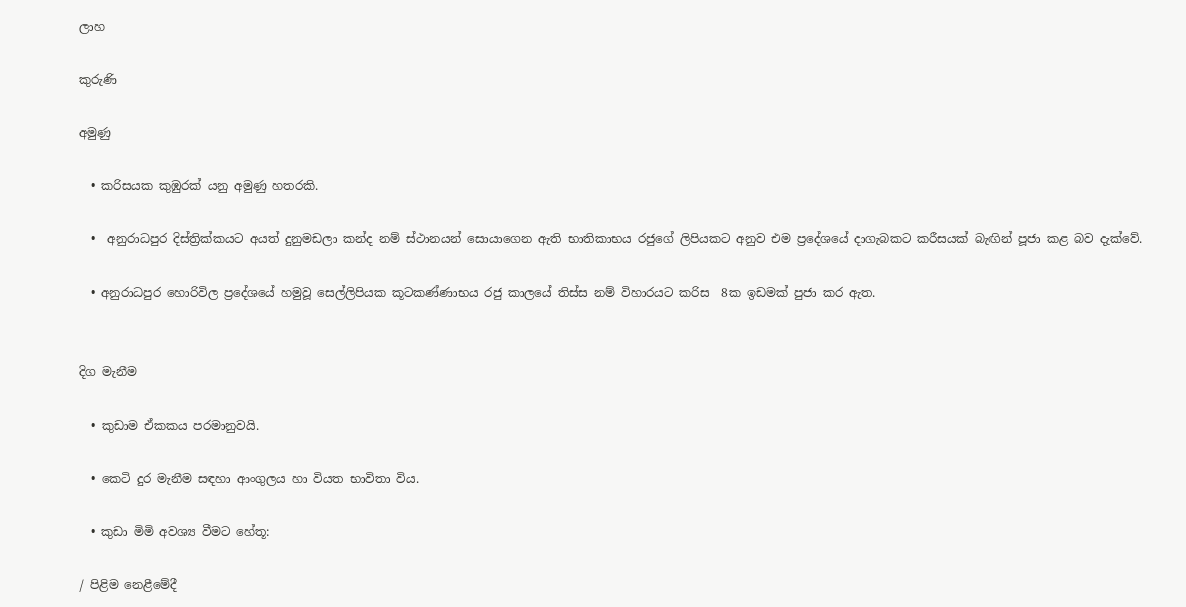ලාහ

කුරුණි

අමුණු

  • කරිසයක කුඹුරක් යනු අමුණු හතරකි.

  •  අනුරාධපුර දිස්ත්‍රික්කයට අයත් දුනුමඩලා කන්ද නම් ස්ථානයන් සොයාගෙන ඇති භාතිකාභය රජුගේ ලිපියකට අනුව එම ප්‍රදේශයේ දාගැබකට කරීසයක් බැඟින් පූජා කළ බව දැක්වේ.

  • අනුරාධපුර හොරිවිල ප්‍රදේශයේ හමුවූ සෙල්ලිපියක කූටකණ්ණාභය රජු කාලයේ තිස්ස නම් විහාරයට කරිස  8ක ඉඩමක් පුජා කර ඇත.


දිග මැනීම

  • කුඩාම ඒකකය පරමානුවයි.

  • කෙටි දුර මැනීම සඳහා ආංගුලය හා වියත භාවිතා විය.

  • කුඩා මිමි අවශ්‍ය වීමට හේතූ:

/ පිළිම නෙළීමේදී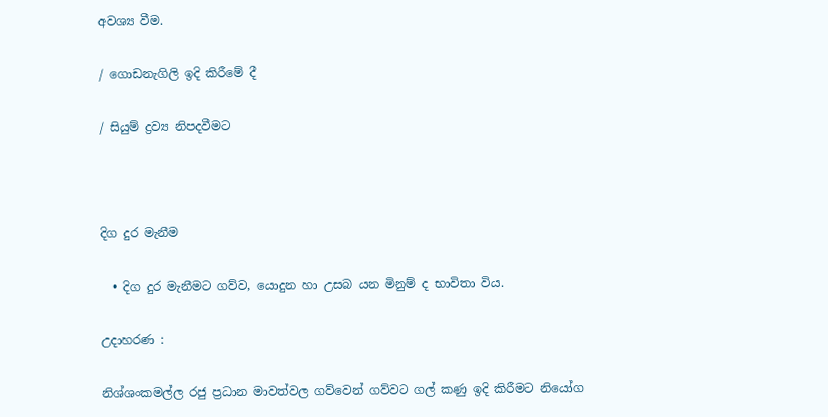අවශ්‍ය වීම.

/ ගොඩනැගිලි ඉදි කිරීමේ දී

/ සියුම් ද්‍රව්‍ය නිපදවීමට



දිග දුර මැනීම

  • දිග දුර මැනීමට ගව්ව, යොදුන හා උසබ යන මිනුම් ද භාවිතා විය.

උදාහරණ :

නිශ්ශංකමල්ල රජු ප්‍රධාන මාවත්වල ගව්වෙන් ගව්වට ගල් කණු ඉදි කිරීමට නියෝග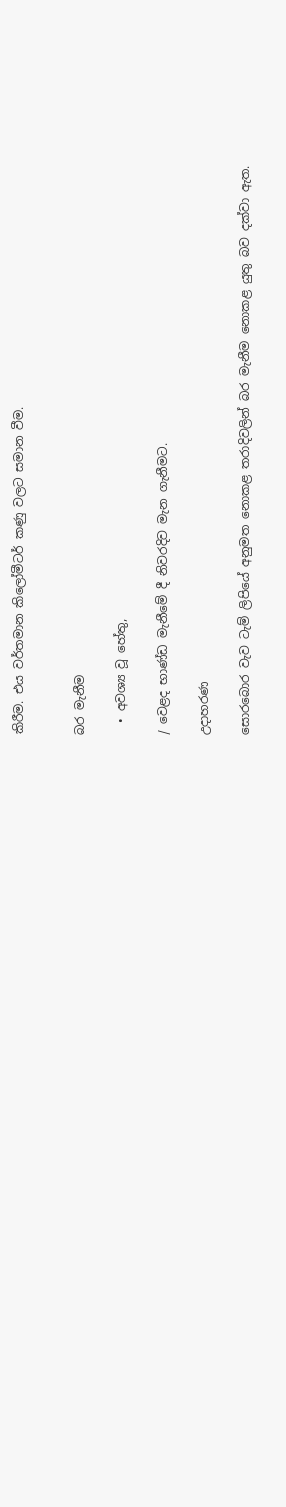කිරීම. එය වර්තමාන කිලෝමීටර් කණු වලට සමාන වීම.


බර මැනීම

  • අවශ්‍ය වූ හේතු,

/ වෙළද භාණ්ඩ මැනීමේ දී නිවරදිව මැන ගැනීමට.

උදාහරණ

සොරබොර වැව ටැම් ලිපියේ අනුමත නොකළ තරාදිවලින් බර මැනීම නොකළ යුතු බව දක්වා ඇත.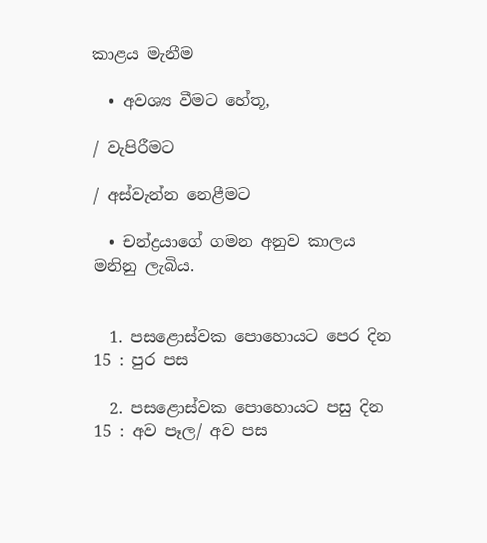කාළය මැනීම

  • අවශ්‍ය වීමට හේතූ,

/ වැපිරීමට

/ අස්වැන්න නෙළීමට

  • චන්ද්‍රයාගේ ගමන අනුව කාලය මනිනු ලැබිය.


  1. පසළොස්වක පොහොයට පෙර දින 15 : පුර පස

  2. පසළොස්වක පොහොයට පසු දින 15 : අව පෑල/ අව පස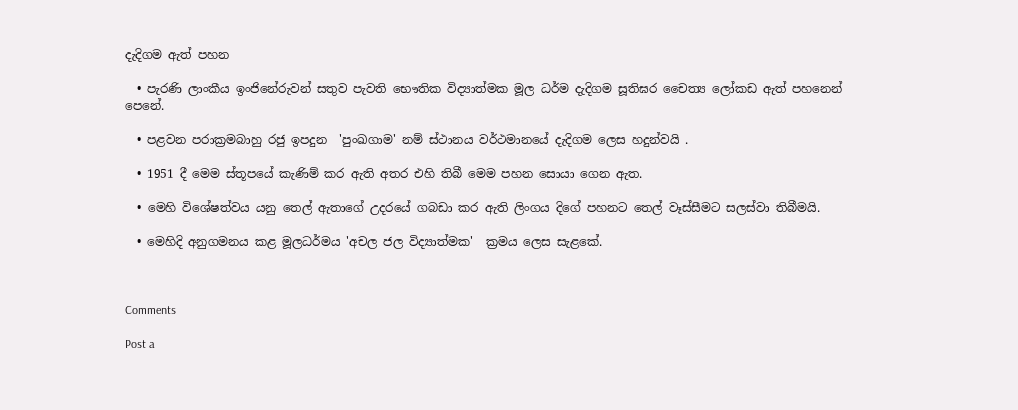දැදිගම ඇත් පහන

  • පැරණි ලාංකීය ඉංජිනේරුවන් සතුව පැවති භෞතික විද්‍යාත්මක මූල ධර්ම දැදිගම සූතිඝර චෛත්‍ය ලෝකඩ ඇත් පහනෙන් පෙනේ.

  • පළවන පරාක්‍රමබාහු රජු ඉපදුන  'පුංඛගාම' නම් ස්ථානය වර්ථමානයේ දැදිගම ලෙස හදුන්වයි .

  • 1951 දී මෙම ස්තූපයේ කැණිම් කර ඇති අතර එහි තිබී මෙම පහන සොයා ගෙන ඇත.

  • මෙහි විශේෂත්වය යනු තෙල් ඇතාගේ උදරයේ ගබඩා කර ඇති ලිංගය දිගේ පහනට තෙල් වෑස්සීමට සලස්වා තිබීමයි.

  • මෙහිදි අනුගමනය කළ මූලධර්මය 'අචල ජල විද්‍යාත්මක'  ක්‍රමය ලෙස සැළකේ.



Comments

Post a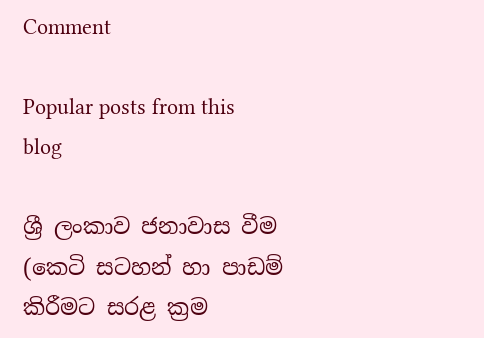Comment

Popular posts from this blog

ශ්‍රී ලංකාව ජනාවාස වීම (කෙටි සටහන් හා පාඩම් කිරීමට සරළ ක්‍රම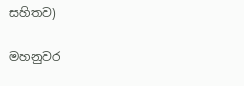සහිතව)

මහනුවර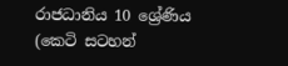රාජධානිය 10 ශ්‍රේණිය (කෙටි සටහන්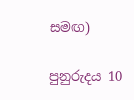සමඟ)

පුනුරුදය 10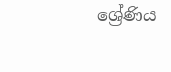ශ්‍රේණිය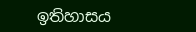ඉතිහාසය